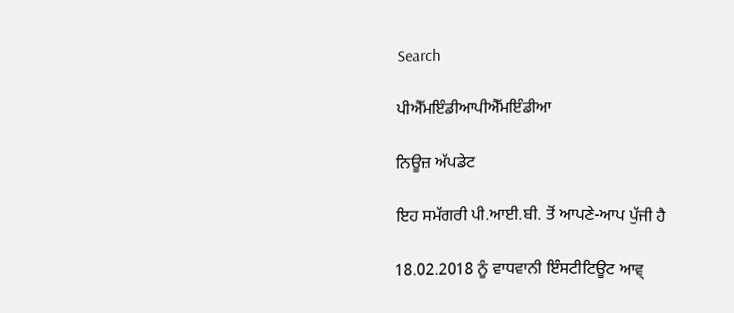Search

ਪੀਐੱਮਇੰਡੀਆਪੀਐੱਮਇੰਡੀਆ

ਨਿਊਜ਼ ਅੱਪਡੇਟ

ਇਹ ਸਮੱਗਰੀ ਪੀ.ਆਈ.ਬੀ. ਤੋਂ ਆਪਣੇ-ਆਪ ਪੁੱਜੀ ਹੈ

18.02.2018 ਨੂੰ ਵਾਧਵਾਨੀ ਇੰਸਟੀਟਿਊਟ ਆਵ੍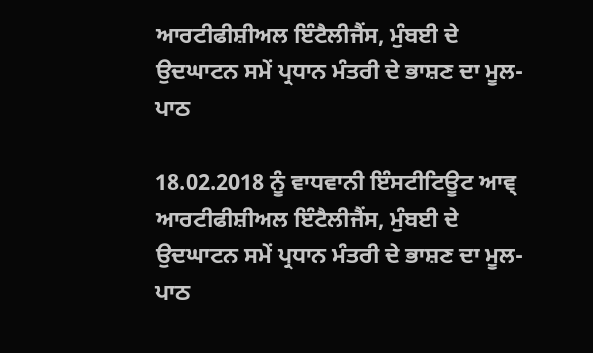ਆਰਟੀਫੀਸ਼ੀਅਲ ਇੰਟੈਲੀਜੈਂਸ, ਮੁੰਬਈ ਦੇ ਉਦਘਾਟਨ ਸਮੇਂ ਪ੍ਰਧਾਨ ਮੰਤਰੀ ਦੇ ਭਾਸ਼ਣ ਦਾ ਮੂਲ-ਪਾਠ

18.02.2018 ਨੂੰ ਵਾਧਵਾਨੀ ਇੰਸਟੀਟਿਊਟ ਆਵ੍ ਆਰਟੀਫੀਸ਼ੀਅਲ ਇੰਟੈਲੀਜੈਂਸ, ਮੁੰਬਈ ਦੇ ਉਦਘਾਟਨ ਸਮੇਂ ਪ੍ਰਧਾਨ ਮੰਤਰੀ ਦੇ ਭਾਸ਼ਣ ਦਾ ਮੂਲ-ਪਾਠ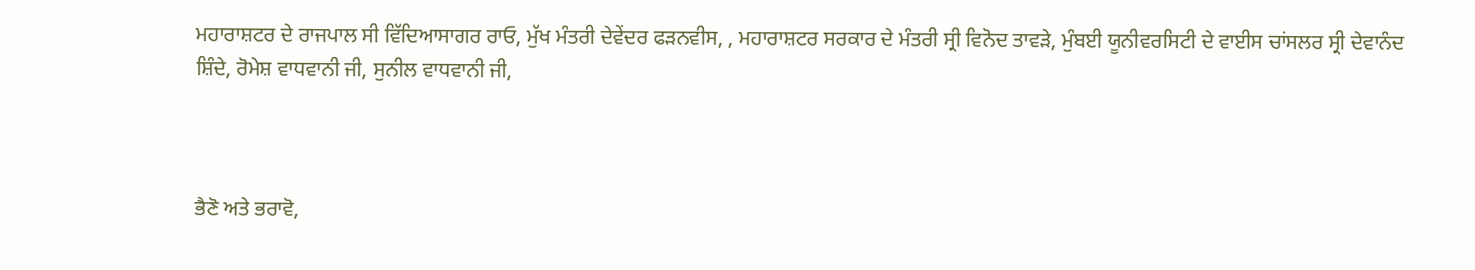ਮਹਾਰਾਸ਼ਟਰ ਦੇ ਰਾਜਪਾਲ ਸੀ ਵਿੱਦਿਆਸਾਗਰ ਰਾਓ, ਮੁੱਖ ਮੰਤਰੀ ਦੇਵੇਂਦਰ ਫੜਨਵੀਸ, , ਮਹਾਰਾਸ਼ਟਰ ਸਰਕਾਰ ਦੇ ਮੰਤਰੀ ਸ੍ਰੀ ਵਿਨੋਦ ਤਾਵੜੇ, ਮੁੰਬਈ ਯੂਨੀਵਰਸਿਟੀ ਦੇ ਵਾਈਸ ਚਾਂਸਲਰ ਸ੍ਰੀ ਦੇਵਾਨੰਦ ਸ਼ਿੰਦੇ, ਰੋਮੇਸ਼ ਵਾਧਵਾਨੀ ਜੀ, ਸੁਨੀਲ ਵਾਧਵਾਨੀ ਜੀ,



ਭੈਣੋ ਅਤੇ ਭਰਾਵੋ,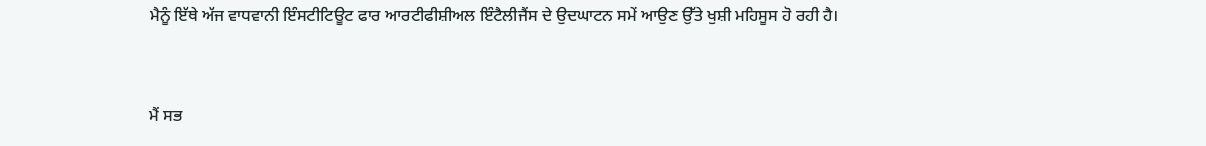ਮੈਨੂੰ ਇੱਥੇ ਅੱਜ ਵਾਧਵਾਨੀ ਇੰਸਟੀਟਿਊਟ ਫਾਰ ਆਰਟੀਫੀਸ਼ੀਅਲ ਇੰਟੈਲੀਜੈਂਸ ਦੇ ਉਦਘਾਟਨ ਸਮੇਂ ਆਉਣ ਉੱਤੇ ਖੁਸ਼ੀ ਮਹਿਸੂਸ ਹੋ ਰਹੀ ਹੈ।



ਮੈਂ ਸਭ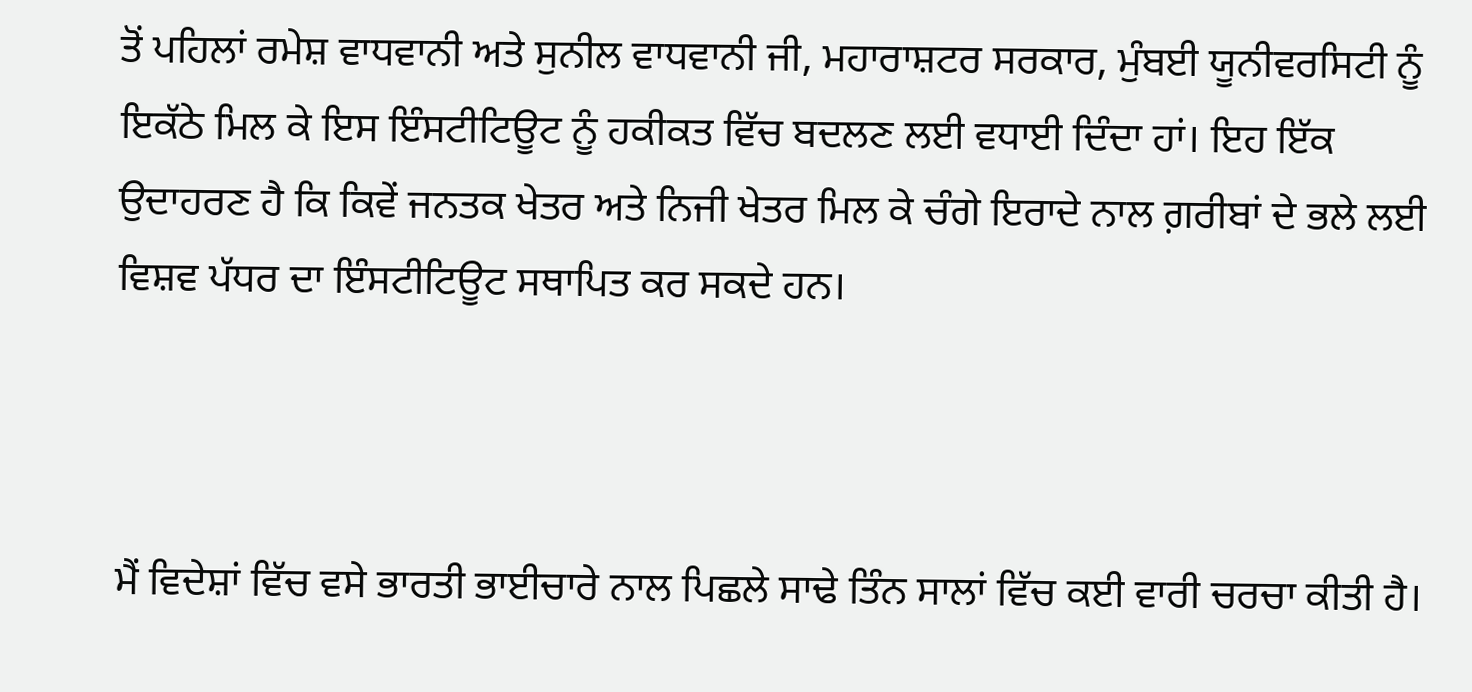ਤੋਂ ਪਹਿਲਾਂ ਰਮੇਸ਼ ਵਾਧਵਾਨੀ ਅਤੇ ਸੁਨੀਲ ਵਾਧਵਾਨੀ ਜੀ, ਮਹਾਰਾਸ਼ਟਰ ਸਰਕਾਰ, ਮੁੰਬਈ ਯੂਨੀਵਰਸਿਟੀ ਨੂੰ ਇਕੱਠੇ ਮਿਲ ਕੇ ਇਸ ਇੰਸਟੀਟਿਊਟ ਨੂੰ ਹਕੀਕਤ ਵਿੱਚ ਬਦਲਣ ਲਈ ਵਧਾਈ ਦਿੰਦਾ ਹਾਂ। ਇਹ ਇੱਕ ਉਦਾਹਰਣ ਹੈ ਕਿ ਕਿਵੇਂ ਜਨਤਕ ਖੇਤਰ ਅਤੇ ਨਿਜੀ ਖੇਤਰ ਮਿਲ ਕੇ ਚੰਗੇ ਇਰਾਦੇ ਨਾਲ ਗ਼ਰੀਬਾਂ ਦੇ ਭਲੇ ਲਈ ਵਿਸ਼ਵ ਪੱਧਰ ਦਾ ਇੰਸਟੀਟਿਊਟ ਸਥਾਪਿਤ ਕਰ ਸਕਦੇ ਹਨ।



ਮੈਂ ਵਿਦੇਸ਼ਾਂ ਵਿੱਚ ਵਸੇ ਭਾਰਤੀ ਭਾਈਚਾਰੇ ਨਾਲ ਪਿਛਲੇ ਸਾਢੇ ਤਿੰਨ ਸਾਲਾਂ ਵਿੱਚ ਕਈ ਵਾਰੀ ਚਰਚਾ ਕੀਤੀ ਹੈ।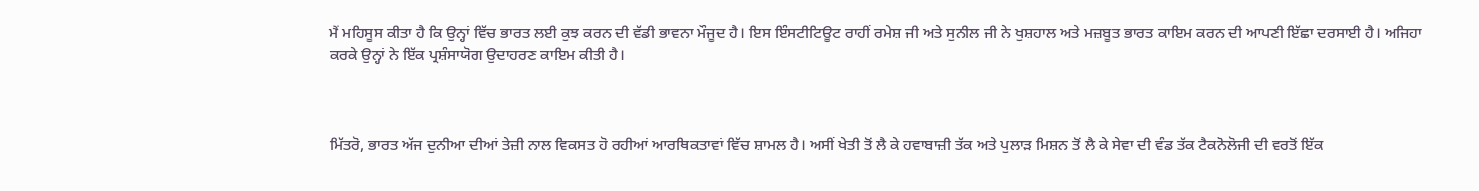ਮੈਂ ਮਹਿਸੂਸ ਕੀਤਾ ਹੈ ਕਿ ਉਨ੍ਹਾਂ ਵਿੱਚ ਭਾਰਤ ਲਈ ਕੁਝ ਕਰਨ ਦੀ ਵੱਡੀ ਭਾਵਨਾ ਮੌਜੂਦ ਹੈ। ਇਸ ਇੰਸਟੀਟਿਊਟ ਰਾਹੀਂ ਰਮੇਸ਼ ਜੀ ਅਤੇ ਸੁਨੀਲ ਜੀ ਨੇ ਖੁਸ਼ਹਾਲ ਅਤੇ ਮਜ਼ਬੂਤ ਭਾਰਤ ਕਾਇਮ ਕਰਨ ਦੀ ਆਪਣੀ ਇੱਛਾ ਦਰਸਾਈ ਹੈ। ਅਜਿਹਾ ਕਰਕੇ ਉਨ੍ਹਾਂ ਨੇ ਇੱਕ ਪ੍ਰਸ਼ੰਸਾਯੋਗ ਉਦਾਹਰਣ ਕਾਇਮ ਕੀਤੀ ਹੈ।



ਮਿੱਤਰੋ, ਭਾਰਤ ਅੱਜ ਦੁਨੀਆ ਦੀਆਂ ਤੇਜ਼ੀ ਨਾਲ ਵਿਕਸਤ ਹੋ ਰਹੀਆਂ ਆਰਥਿਕਤਾਵਾਂ ਵਿੱਚ ਸ਼ਾਮਲ ਹੈ। ਅਸੀਂ ਖੇਤੀ ਤੋਂ ਲੈ ਕੇ ਹਵਾਬਾਜ਼ੀ ਤੱਕ ਅਤੇ ਪੁਲਾੜ ਮਿਸ਼ਨ ਤੋਂ ਲੈ ਕੇ ਸੇਵਾ ਦੀ ਵੰਡ ਤੱਕ ਟੈਕਨੋਲੋਜੀ ਦੀ ਵਰਤੋਂ ਇੱਕ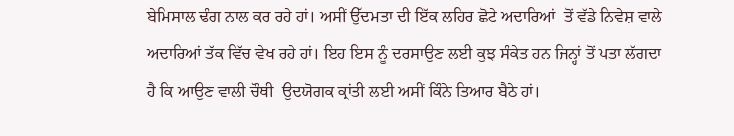ਬੇਮਿਸਾਲ ਢੰਗ ਨਾਲ ਕਰ ਰਹੇ ਹਾਂ। ਅਸੀਂ ਉੱਦਮਤਾ ਦੀ ਇੱਕ ਲਹਿਰ ਛੋਟੇ ਅਦਾਰਿਆਂ  ਤੋਂ ਵੱਡੇ ਨਿਵੇਸ਼ ਵਾਲੇ ਅਦਾਰਿਆਂ ਤੱਕ ਵਿੱਚ ਵੇਖ ਰਹੇ ਹਾਂ। ਇਹ ਇਸ ਨੂੰ ਦਰਸਾਉਣ ਲਈ ਕੁਝ ਸੰਕੇਤ ਹਨ ਜਿਨ੍ਹਾਂ ਤੋਂ ਪਤਾ ਲੱਗਦਾ ਹੈ ਕਿ ਆਉਣ ਵਾਲੀ ਚੌਥੀ  ਉਦਯੋਗਕ ਕ੍ਰਾਂਤੀ ਲਈ ਅਸੀਂ ਕਿੰਨੇ ਤਿਆਰ ਬੈਠੇ ਹਾਂ।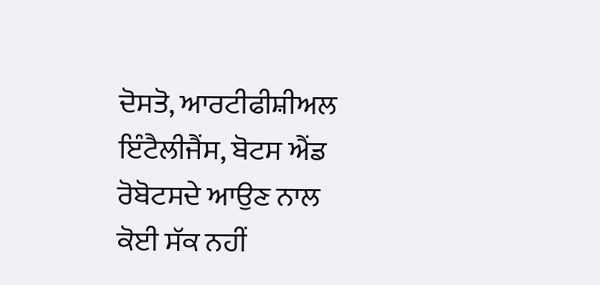ਦੋਸਤੋ, ਆਰਟੀਫੀਸ਼ੀਅਲ  ਇੰਟੈਲੀਜੈਂਸ, ਬੋਟਸ ਐਂਡ ਰੋਬੋਟਸਦੇ ਆਉਣ ਨਾਲ ਕੋਈ ਸੱਕ ਨਹੀਂ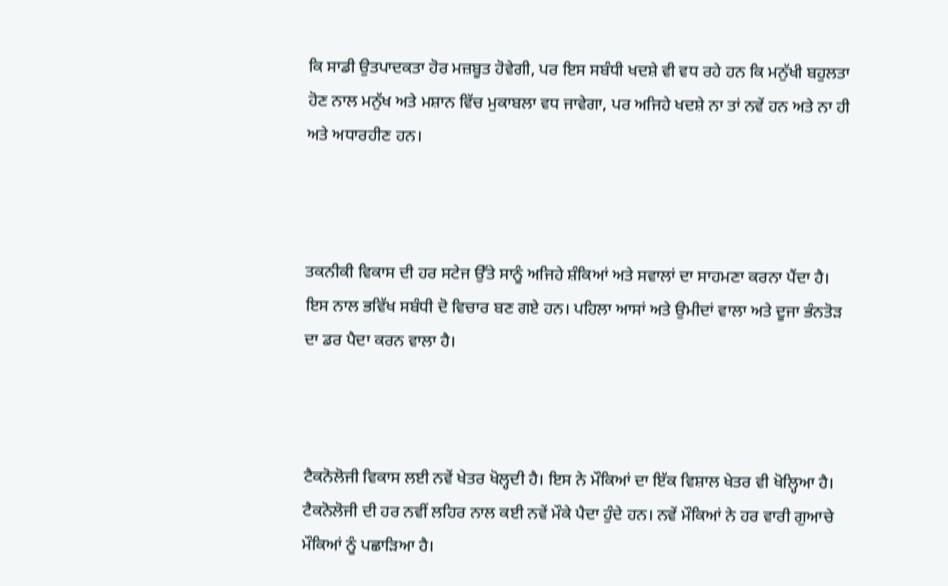ਕਿ ਸਾਡੀ ਉਤਪਾਦਕਤਾ ਹੋਰ ਮਜ਼ਬੂਤ ਹੋਵੇਗੀ, ਪਰ ਇਸ ਸਬੰਧੀ ਖਦਸ਼ੇ ਵੀ ਵਧ ਰਹੇ ਹਨ ਕਿ ਮਨੁੱਖੀ ਬਹੁਲਤਾ ਹੋਣ ਨਾਲ ਮਨੁੱਖ ਅਤੇ ਮਸ਼ਾਨ ਵਿੱਚ ਮੁਕਾਬਲਾ ਵਧ ਜਾਵੇਗਾ, ਪਰ ਅਜਿਹੇ ਖਦਸ਼ੇ ਨਾ ਤਾਂ ਨਵੇਂ ਹਨ ਅਤੇ ਨਾ ਹੀ ਅਤੇ ਅਧਾਰਹੀਣ ਹਨ।



ਤਕਨੀਕੀ ਵਿਕਾਸ ਦੀ ਹਰ ਸਟੇਜ ਉੱਤੇ ਸਾਨੂੰ ਅਜਿਹੇ ਸ਼ੰਕਿਆਂ ਅਤੇ ਸਵਾਲਾਂ ਦਾ ਸਾਹਮਣਾ ਕਰਨਾ ਪੈਂਦਾ ਹੈ। ਇਸ ਨਾਲ ਭਵਿੱਖ ਸਬੰਧੀ ਦੋ ਵਿਚਾਰ ਬਣ ਗਏ ਹਨ। ਪਹਿਲਾ ਆਸਾਂ ਅਤੇ ਉਮੀਦਾਂ ਵਾਲਾ ਅਤੇ ਦੂਜਾ ਭੰਨਤੋੜ ਦਾ ਡਰ ਪੈਦਾ ਕਰਨ ਵਾਲਾ ਹੈ।



ਟੈਕਨੋਲੋਜੀ ਵਿਕਾਸ ਲਈ ਨਵੇਂ ਖੇਤਰ ਖੋਲ੍ਹਦੀ ਹੈ। ਇਸ ਨੇ ਮੌਕਿਆਂ ਦਾ ਇੱਕ ਵਿਸ਼ਾਲ ਖੇਤਰ ਵੀ ਖੋਲ੍ਹਿਆ ਹੈ। ਟੈਕਨੋਲੋਜੀ ਦੀ ਹਰ ਨਵੀਂ ਲਹਿਰ ਨਾਲ ਕਈ ਨਵੇਂ ਮੌਕੇ ਪੈਦਾ ਹੁੰਦੇ ਹਨ। ਨਵੇਂ ਮੌਕਿਆਂ ਨੇ ਹਰ ਵਾਰੀ ਗੁਆਚੇ ਮੌਕਿਆਂ ਨੂੰ ਪਛਾੜਿਆ ਹੈ।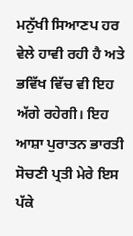ਮਨੁੱਖੀ ਸਿਆਣਪ ਹਰ ਵੇਲੇ ਹਾਵੀ ਰਹੀ ਹੈ ਅਤੇ ਭਵਿੱਖ ਵਿੱਚ ਵੀ ਇਹ ਅੱਗੇ ਰਹੇਗੀ। ਇਹ ਆਸ਼ਾ ਪੁਰਾਤਨ ਭਾਰਤੀ ਸੋਚਣੀ ਪ੍ਰਤੀ ਮੇਰੇ ਇਸ ਪੱਕੇ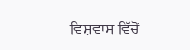ਵਿਸ਼ਵਾਸ ਵਿੱਚੋਂ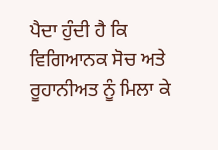ਪੈਦਾ ਹੁੰਦੀ ਹੈ ਕਿ ਵਿਗਿਆਨਕ ਸੋਚ ਅਤੇ ਰੂਹਾਨੀਅਤ ਨੂੰ ਮਿਲਾ ਕੇ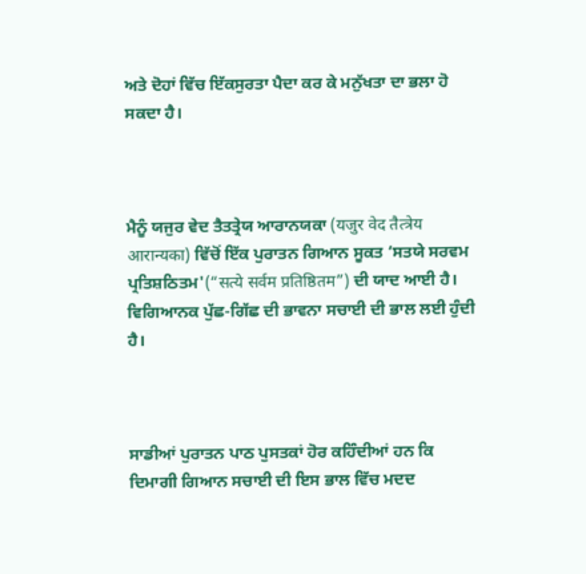ਅਤੇ ਦੋਹਾਂ ਵਿੱਚ ਇੱਕਸੁਰਤਾ ਪੈਦਾ ਕਰ ਕੇ ਮਨੁੱਖਤਾ ਦਾ ਭਲਾ ਹੋ ਸਕਦਾ ਹੈ।



ਮੈਨੂੰ ਯਜੁਰ ਵੇਦ ਤੈਤਤ੍ਰੇਯ ਆਰਾਨਯਕਾ (यजुर वेद तैत्त्रेय आरान्यका) ਵਿੱਚੋਂ ਇੱਕ ਪੁਰਾਤਨ ਗਿਆਨ ਸੂਕਤ ‘ਸਤਯੇ ਸਰਵਮ ਪ੍ਰਤਿਸ਼ਠਿਤਮ'(“सत्ये सर्वम प्रतिष्ठितम”) ਦੀ ਯਾਦ ਆਈ ਹੈ। ਵਿਗਿਆਨਕ ਪੁੱਛ-ਗਿੱਛ ਦੀ ਭਾਵਨਾ ਸਚਾਈ ਦੀ ਭਾਲ ਲਈ ਹੁੰਦੀ ਹੈ।



ਸਾਡੀਆਂ ਪੁਰਾਤਨ ਪਾਠ ਪੁਸਤਕਾਂ ਹੋਰ ਕਹਿੰਦੀਆਂ ਹਨ ਕਿ ਦਿਮਾਗੀ ਗਿਆਨ ਸਚਾਈ ਦੀ ਇਸ ਭਾਲ ਵਿੱਚ ਮਦਦ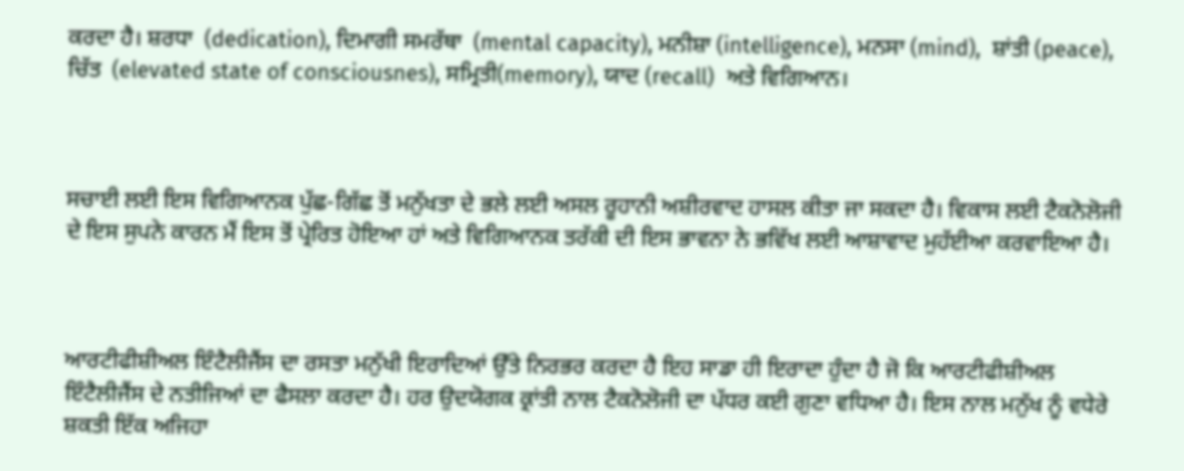ਕਰਦਾ ਹੈ। ਸ਼ਰਧਾ  (dedication), ਦਿਮਾਗੀ ਸਮਰੱਥਾ  (mental capacity), ਮਨੀਸ਼ਾ (intelligence), ਮਨਸਾ (mind),  ਸ਼ਾਂਤੀ (peace), ਚਿੱਤ  (elevated state of consciousnes), ਸਮ੍ਰਿਤੀ(memory), ਯਾਦ (recall)  ਅਤੇ ਵਿਗਿਆਨ।



ਸਚਾਈ ਲਈ ਇਸ ਵਿਗਿਆਨਕ ਪੁੱਛ-ਗਿੱਛ ਤੋਂ ਮਨੁੱਖਤਾ ਦੇ ਭਲੇ ਲਈ ਅਸਲ ਰੂਹਾਨੀ ਅਸ਼ੀਰਵਾਦ ਹਾਸਲ ਕੀਤਾ ਜਾ ਸਕਦਾ ਹੈ। ਵਿਕਾਸ ਲਈ ਟੈਕਨੋਲੋਜੀ ਦੇ ਇਸ ਸੁਪਨੇ ਕਾਰਨ ਮੈਂ ਇਸ ਤੋਂ ਪ੍ਰੇਰਿਤ ਹੋਇਆ ਹਾਂ ਅਤੇ ਵਿਗਿਆਨਕ ਤਰੱਕੀ ਦੀ ਇਸ ਭਾਵਨਾ ਨੇ ਭਵਿੱਖ ਲਈ ਆਸ਼ਾਵਾਦ ਮੁਹੱਈਆ ਕਰਵਾਇਆ ਹੈ।



ਆਰਟੀਫੀਸ਼ੀਅਲ ਇੰਟੈਲੀਜੈਂਸ ਦਾ ਰਸਤਾ ਮਨੁੱਖੀ ਇਰਾਦਿਆਂ ਉੱਤੇ ਨਿਰਭਰ ਕਰਦਾ ਹੈ ਇਹ ਸਾਡਾ ਹੀ ਇਰਾਦਾ ਹੁੰਦਾ ਹੈ ਜੋ ਕਿ ਆਰਟੀਫੀਸ਼ੀਅਲ ਇੰਟੈਲੀਜੈਂਸ ਦੇ ਨਤੀਜਿਆਂ ਦਾ ਫੈਸਲਾ ਕਰਦਾ ਹੈ। ਹਰ ਉਦਯੋਗਕ ਕ੍ਰਾਂਤੀ ਨਾਲ ਟੈਕਨੋਲੋਜੀ ਦਾ ਪੱਧਰ ਕਈ ਗੁਣਾ ਵਧਿਆ ਹੈ। ਇਸ ਨਾਲ ਮਨੁੱਖ ਨੂੰ ਵਧੇਰੇ ਸ਼ਕਤੀ ਇੱਕ ਅਜਿਹਾ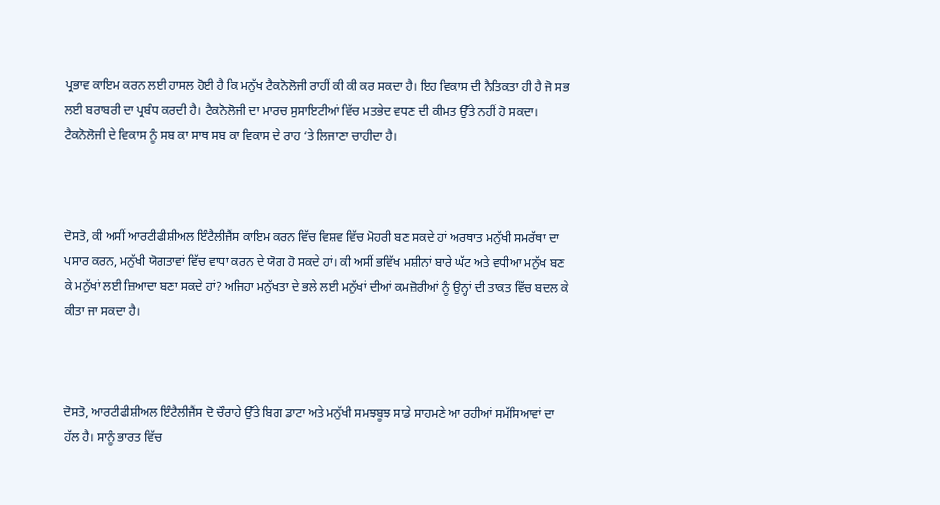ਪ੍ਰਭਾਵ ਕਾਇਮ ਕਰਨ ਲਈ ਹਾਸਲ ਹੋਈ ਹੈ ਕਿ ਮਨੁੱਖ ਟੈਕਨੋਲੋਜੀ ਰਾਹੀਂ ਕੀ ਕੀ ਕਰ ਸਕਦਾ ਹੈ। ਇਹ ਵਿਕਾਸ ਦੀ ਨੈਤਿਕਤਾ ਹੀ ਹੈ ਜੋ ਸਭ ਲਈ ਬਰਾਬਰੀ ਦਾ ਪ੍ਰਬੰਧ ਕਰਦੀ ਹੈ। ਟੈਕਨੋਲੋਜੀ ਦਾ ਮਾਰਚ ਸੁਸਾਇਟੀਆਂ ਵਿੱਚ ਮਤਭੇਦ ਵਧਣ ਦੀ ਕੀਮਤ ਉੱਤੇ ਨਹੀਂ ਹੋ ਸਕਦਾ। ਟੈਕਨੋਲੋਜੀ ਦੇ ਵਿਕਾਸ ਨੂੰ ਸਬ ਕਾ ਸਾਥ ਸਬ ਕਾ ਵਿਕਾਸ ਦੇ ਰਾਹ ‘ਤੇ ਲਿਜਾਣਾ ਚਾਹੀਦਾ ਹੈ।



ਦੋਸਤੋ, ਕੀ ਅਸੀਂ ਆਰਟੀਫੀਸ਼ੀਅਲ ਇੰਟੈਲੀਜੈਂਸ ਕਾਇਮ ਕਰਨ ਵਿੱਚ ਵਿਸ਼ਵ ਵਿੱਚ ਮੋਹਰੀ ਬਣ ਸਕਦੇ ਹਾਂ ਅਰਥਾਤ ਮਨੁੱਖੀ ਸਮਰੱਥਾ ਦਾ ਪਸਾਰ ਕਰਨ, ਮਨੁੱਖੀ ਯੋਗਤਾਵਾਂ ਵਿੱਚ ਵਾਧਾ ਕਰਨ ਦੇ ਯੋਗ ਹੋ ਸਕਦੇ ਹਾਂ। ਕੀ ਅਸੀਂ ਭਵਿੱਖ ਮਸ਼ੀਨਾਂ ਬਾਰੇ ਘੱਟ ਅਤੇ ਵਧੀਆ ਮਨੁੱਖ ਬਣ ਕੇ ਮਨੁੱਖਾਂ ਲਈ ਜ਼ਿਆਦਾ ਬਣਾ ਸਕਦੇ ਹਾਂ? ਅਜਿਹਾ ਮਨੁੱਖਤਾ ਦੇ ਭਲੇ ਲਈ ਮਨੁੱਖਾਂ ਦੀਆਂ ਕਮਜ਼ੋਰੀਆਂ ਨੂੰ ਉਨ੍ਹਾਂ ਦੀ ਤਾਕਤ ਵਿੱਚ ਬਦਲ ਕੇ ਕੀਤਾ ਜਾ ਸਕਦਾ ਹੈ।



ਦੋਸਤੋ, ਆਰਟੀਫੀਸ਼ੀਅਲ ਇੰਟੈਲੀਜੈਂਸ ਦੋ ਚੌਰਾਹੇ ਉੱਤੇ ਬਿਗ ਡਾਟਾ ਅਤੇ ਮਨੁੱਖੀ ਸਮਝਬੂਝ ਸਾਡੇ ਸਾਹਮਣੇ ਆ ਰਹੀਆਂ ਸਮੱਸਿਆਵਾਂ ਦਾ ਹੱਲ ਹੈ। ਸਾਨੂੰ ਭਾਰਤ ਵਿੱਚ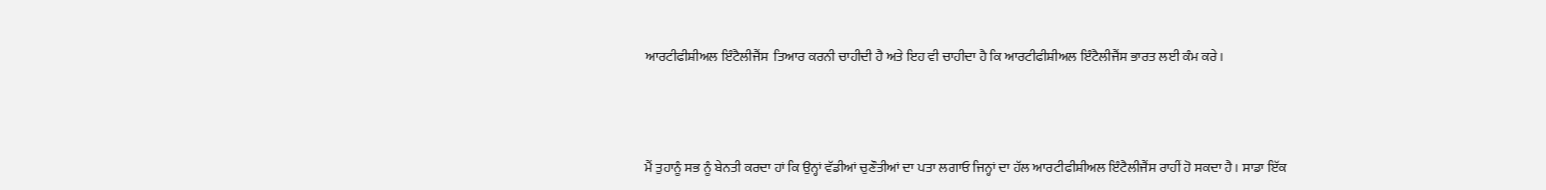ਆਰਟੀਫੀਸ਼ੀਅਲ ਇੰਟੈਲੀਜੈਂਸ  ਤਿਆਰ ਕਰਨੀ ਚਾਹੀਦੀ ਹੈ ਅਤੇ ਇਹ ਵੀ ਚਾਹੀਦਾ ਹੈ ਕਿ ਆਰਟੀਫੀਸ਼ੀਅਲ ਇੰਟੈਲੀਜੈਂਸ ਭਾਰਤ ਲਈ ਕੰਮ ਕਰੇ।



ਮੈਂ ਤੁਹਾਨੂੰ ਸਭ ਨੂੰ ਬੇਨਤੀ ਕਰਦਾ ਹਾਂ ਕਿ ਉਨ੍ਹਾਂ ਵੱਡੀਆਂ ਚੁਣੌਤੀਆਂ ਦਾ ਪਤਾ ਲਗਾਓ ਜਿਨ੍ਹਾਂ ਦਾ ਹੱਲ ਆਰਟੀਫੀਸ਼ੀਅਲ ਇੰਟੈਲੀਜੈਂਸ ਰਾਹੀਂ ਹੋ ਸਕਦਾ ਹੈ। ਸਾਡਾ ਇੱਕ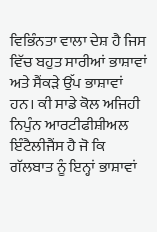ਵਿਭਿੰਨਤਾ ਵਾਲਾ ਦੇਸ਼ ਹੈ ਜਿਸ ਵਿੱਚ ਬਹੁਤ ਸਾਰੀਆਂ ਭਾਸ਼ਾਵਾਂ ਅਤੇ ਸੈਂਕੜੇ ਉੱਪ ਭਾਸ਼ਾਵਾਂ ਹਨ। ਕੀ ਸਾਡੇ ਕੋਲ ਅਜਿਹੀ ਨਿਪੁੰਨ ਆਰਟੀਫੀਸ਼ੀਅਲ ਇੰਟੈਲੀਜੈਂਸ ਹੈ ਜੋ ਕਿ ਗੱਲਬਾਤ ਨੂੰ ਇਨ੍ਹਾਂ ਭਾਸ਼ਾਵਾਂ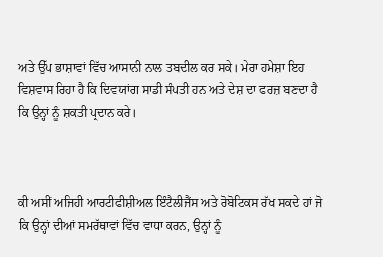ਅਤੇ ਉੱਪ ਭਾਸ਼ਾਵਾਂ ਵਿੱਚ ਆਸਾਨੀ ਨਾਲ ਤਬਦੀਲ ਕਰ ਸਕੇ। ਮੇਰਾ ਹਮੇਸ਼ਾ ਇਹ ਵਿਸ਼ਵਾਸ ਰਿਹਾ ਹੈ ਕਿ ਦਿਵਯਾਂਗ ਸਾਡੀ ਸੰਪਤੀ ਹਨ ਅਤੇ ਦੇਸ਼ ਦਾ ਫਰਜ਼ ਬਣਦਾ ਹੈ ਕਿ ਉਨ੍ਹਾਂ ਨੂੰ ਸ਼ਕਤੀ ਪ੍ਰਦਾਨ ਕਰੇ।



ਕੀ ਅਸੀਂ ਅਜਿਹੀ ਆਰਟੀਫੀਸ਼ੀਅਲ ਇੰਟੈਲੀਜੈਂਸ ਅਤੇ ਰੋਬੋਟਿਕਸ ਰੱਖ ਸਕਦੇ ਹਾਂ ਜੋ ਕਿ ਉਨ੍ਹਾਂ ਦੀਆਂ ਸਮਰੱਥਾਵਾਂ ਵਿੱਚ ਵਾਧਾ ਕਰਨ, ਉਨ੍ਹਾਂ ਨੂੰ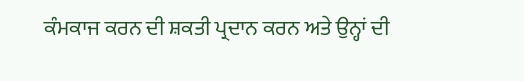ਕੰਮਕਾਜ ਕਰਨ ਦੀ ਸ਼ਕਤੀ ਪ੍ਰਦਾਨ ਕਰਨ ਅਤੇ ਉਨ੍ਹਾਂ ਦੀ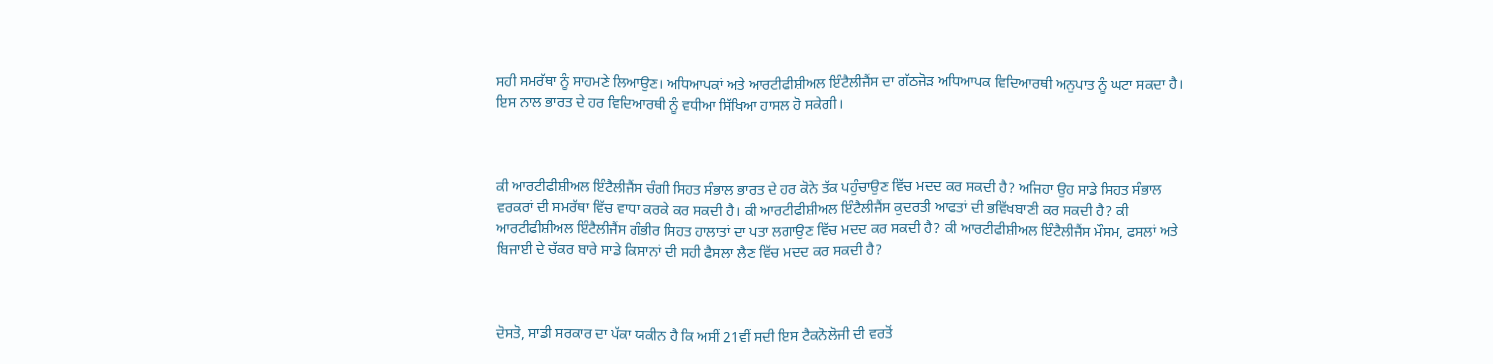ਸਹੀ ਸਮਰੱਥਾ ਨੂੰ ਸਾਹਮਣੇ ਲਿਆਉਣ। ਅਧਿਆਪਕਾਂ ਅਤੇ ਆਰਟੀਫੀਸ਼ੀਅਲ ਇੰਟੈਲੀਜੈਂਸ ਦਾ ਗੱਠਜੋੜ ਅਧਿਆਪਕ ਵਿਦਿਆਰਥੀ ਅਨੁਪਾਤ ਨੂੰ ਘਟਾ ਸਕਦਾ ਹੈ। ਇਸ ਨਾਲ ਭਾਰਤ ਦੇ ਹਰ ਵਿਦਿਆਰਥੀ ਨੂੰ ਵਧੀਆ ਸਿੱਖਿਆ ਹਾਸਲ ਹੋ ਸਕੇਗੀ।



ਕੀ ਆਰਟੀਫੀਸ਼ੀਅਲ ਇੰਟੈਲੀਜੈਂਸ ਚੰਗੀ ਸਿਹਤ ਸੰਭਾਲ ਭਾਰਤ ਦੇ ਹਰ ਕੋਨੇ ਤੱਕ ਪਹੁੰਚਾਉਣ ਵਿੱਚ ਮਦਦ ਕਰ ਸਕਦੀ ਹੈ? ਅਜਿਹਾ ਉਹ ਸਾਡੇ ਸਿਹਤ ਸੰਭਾਲ ਵਰਕਰਾਂ ਦੀ ਸਮਰੱਥਾ ਵਿੱਚ ਵਾਧਾ ਕਰਕੇ ਕਰ ਸਕਦੀ ਹੈ। ਕੀ ਆਰਟੀਫੀਸ਼ੀਅਲ ਇੰਟੈਲੀਜੈਂਸ ਕੁਦਰਤੀ ਆਫਤਾਂ ਦੀ ਭਵਿੱਖਬਾਣੀ ਕਰ ਸਕਦੀ ਹੈ? ਕੀ ਆਰਟੀਫੀਸ਼ੀਅਲ ਇੰਟੈਲੀਜੈਂਸ ਗੰਭੀਰ ਸਿਹਤ ਹਾਲਾਤਾਂ ਦਾ ਪਤਾ ਲਗਾਉਣ ਵਿੱਚ ਮਦਦ ਕਰ ਸਕਦੀ ਹੈ? ਕੀ ਆਰਟੀਫੀਸ਼ੀਅਲ ਇੰਟੈਲੀਜੈਂਸ ਮੌਸਮ, ਫਸਲਾਂ ਅਤੇ ਬਿਜਾਈ ਦੇ ਚੱਕਰ ਬਾਰੇ ਸਾਡੇ ਕਿਸਾਨਾਂ ਦੀ ਸਹੀ ਫੈਸਲਾ ਲੈਣ ਵਿੱਚ ਮਦਦ ਕਰ ਸਕਦੀ ਹੈ?



ਦੋਸਤੋ, ਸਾਡੀ ਸਰਕਾਰ ਦਾ ਪੱਕਾ ਯਕੀਨ ਹੈ ਕਿ ਅਸੀਂ 21ਵੀਂ ਸਦੀ ਇਸ ਟੈਕਨੋਲੋਜੀ ਦੀ ਵਰਤੋਂ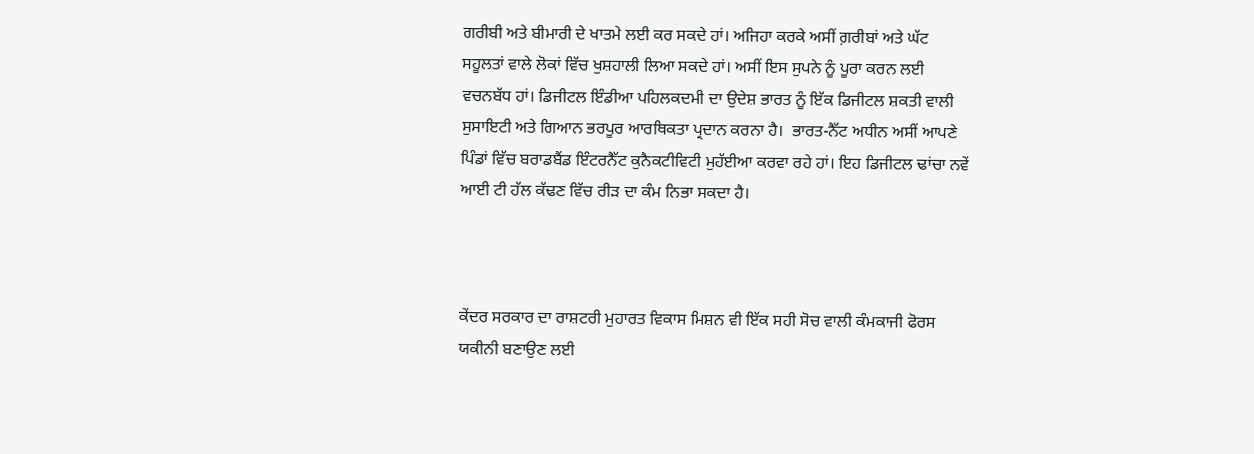ਗਰੀਬੀ ਅਤੇ ਬੀਮਾਰੀ ਦੇ ਖਾਤਮੇ ਲਈ ਕਰ ਸਕਦੇ ਹਾਂ। ਅਜਿਹਾ ਕਰਕੇ ਅਸੀਂ ਗ਼ਰੀਬਾਂ ਅਤੇ ਘੱਟ ਸਹੂਲਤਾਂ ਵਾਲੇ ਲੋਕਾਂ ਵਿੱਚ ਖੁਸ਼ਹਾਲੀ ਲਿਆ ਸਕਦੇ ਹਾਂ। ਅਸੀਂ ਇਸ ਸੁਪਨੇ ਨੂੰ ਪੂਰਾ ਕਰਨ ਲਈ ਵਚਨਬੱਧ ਹਾਂ। ਡਿਜੀਟਲ ਇੰਡੀਆ ਪਹਿਲਕਦਮੀ ਦਾ ਉਦੇਸ਼ ਭਾਰਤ ਨੂੰ ਇੱਕ ਡਿਜੀਟਲ ਸ਼ਕਤੀ ਵਾਲੀ ਸੁਸਾਇਟੀ ਅਤੇ ਗਿਆਨ ਭਰਪੂਰ ਆਰਥਿਕਤਾ ਪ੍ਰਦਾਨ ਕਰਨਾ ਹੈ।  ਭਾਰਤ-ਨੈੱਟ ਅਧੀਨ ਅਸੀਂ ਆਪਣੇ ਪਿੰਡਾਂ ਵਿੱਚ ਬਰਾਡਬੈਂਡ ਇੰਟਰਨੈੱਟ ਕੁਨੈਕਟੀਵਿਟੀ ਮੁਹੱਈਆ ਕਰਵਾ ਰਹੇ ਹਾਂ। ਇਹ ਡਿਜੀਟਲ ਢਾਂਚਾ ਨਵੇਂ ਆਈ ਟੀ ਹੱਲ ਕੱਢਣ ਵਿੱਚ ਰੀੜ ਦਾ ਕੰਮ ਨਿਭਾ ਸਕਦਾ ਹੈ।



ਕੇਂਦਰ ਸਰਕਾਰ ਦਾ ਰਾਸ਼ਟਰੀ ਮੁਹਾਰਤ ਵਿਕਾਸ ਮਿਸ਼ਨ ਵੀ ਇੱਕ ਸਹੀ ਸੋਚ ਵਾਲੀ ਕੰਮਕਾਜੀ ਫੋਰਸ ਯਕੀਨੀ ਬਣਾਉਣ ਲਈ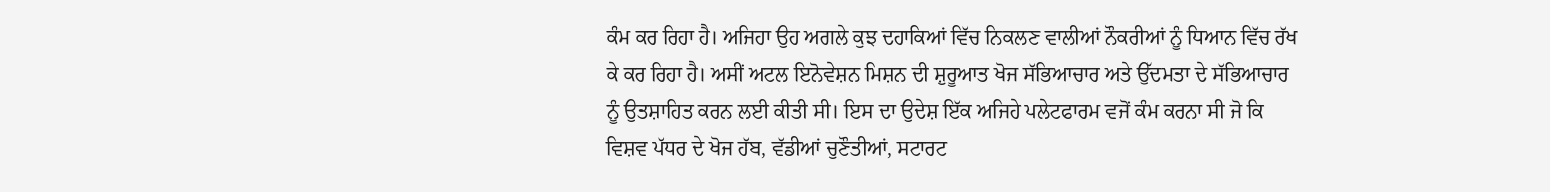ਕੰਮ ਕਰ ਰਿਹਾ ਹੈ। ਅਜਿਹਾ ਉਹ ਅਗਲੇ ਕੁਝ ਦਹਾਕਿਆਂ ਵਿੱਚ ਨਿਕਲਣ ਵਾਲੀਆਂ ਨੌਕਰੀਆਂ ਨੂੰ ਧਿਆਨ ਵਿੱਚ ਰੱਖ ਕੇ ਕਰ ਰਿਹਾ ਹੈ। ਅਸੀਂ ਅਟਲ ਇਨੋਵੇਸ਼ਨ ਮਿਸ਼ਨ ਦੀ ਸ਼ੁਰੂਆਤ ਖੋਜ ਸੱਭਿਆਚਾਰ ਅਤੇ ਉੱਦਮਤਾ ਦੇ ਸੱਭਿਆਚਾਰ ਨੂੰ ਉਤਸ਼ਾਹਿਤ ਕਰਨ ਲਈ ਕੀਤੀ ਸੀ। ਇਸ ਦਾ ਉਦੇਸ਼ ਇੱਕ ਅਜਿਹੇ ਪਲੇਟਫਾਰਮ ਵਜੋਂ ਕੰਮ ਕਰਨਾ ਸੀ ਜੋ ਕਿ ਵਿਸ਼ਵ ਪੱਧਰ ਦੇ ਖੋਜ ਹੱਬ, ਵੱਡੀਆਂ ਚੁਣੌਤੀਆਂ, ਸਟਾਰਟ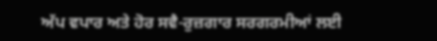ਅੱਪ ਵਪਾਰ ਅਤੇ ਹੋਰ ਸਵੈ-ਰੁਜ਼ਗਾਰ ਸਰਗਰਮੀਆਂ ਲਈ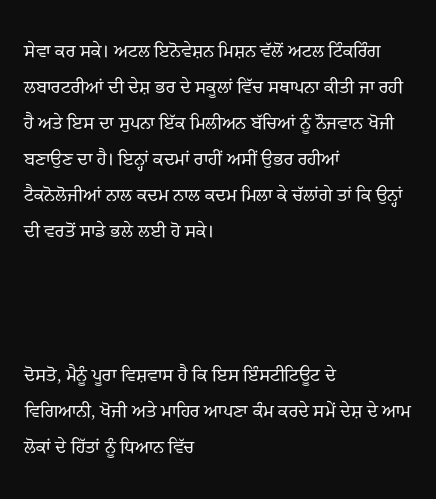ਸੇਵਾ ਕਰ ਸਕੇ। ਅਟਲ ਇਨੋਵੇਸ਼ਨ ਮਿਸ਼ਨ ਵੱਲੋਂ ਅਟਲ ਟਿੰਕਰਿੰਗ ਲਬਾਰਟਰੀਆਂ ਦੀ ਦੇਸ਼ ਭਰ ਦੇ ਸਕੂਲਾਂ ਵਿੱਚ ਸਥਾਪਨਾ ਕੀਤੀ ਜਾ ਰਹੀ ਹੈ ਅਤੇ ਇਸ ਦਾ ਸੁਪਨਾ ਇੱਕ ਮਿਲੀਅਨ ਬੱਚਿਆਂ ਨੂੰ ਨੌਜਵਾਨ ਖੋਜੀ ਬਣਾਉਣ ਦਾ ਹੈ। ਇਨ੍ਹਾਂ ਕਦਮਾਂ ਰਾਹੀਂ ਅਸੀਂ ਉਭਰ ਰਹੀਆਂ ਟੈਕਨੋਲੋਜੀਆਂ ਨਾਲ ਕਦਮ ਨਾਲ ਕਦਮ ਮਿਲਾ ਕੇ ਚੱਲਾਂਗੇ ਤਾਂ ਕਿ ਉਨ੍ਹਾਂ ਦੀ ਵਰਤੋਂ ਸਾਡੇ ਭਲੇ ਲਈ ਹੋ ਸਕੇ।



ਦੋਸਤੋ, ਮੈਨੂੰ ਪੂਰਾ ਵਿਸ਼ਵਾਸ ਹੈ ਕਿ ਇਸ ਇੰਸਟੀਟਿਊਟ ਦੇ  ਵਿਗਿਆਨੀ, ਖੋਜੀ ਅਤੇ ਮਾਹਿਰ ਆਪਣਾ ਕੰਮ ਕਰਦੇ ਸਮੇਂ ਦੇਸ਼ ਦੇ ਆਮ ਲੋਕਾਂ ਦੇ ਹਿੱਤਾਂ ਨੂੰ ਧਿਆਨ ਵਿੱਚ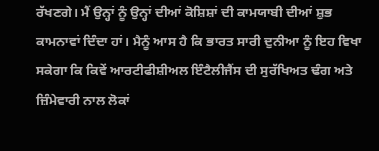ਰੱਖਣਗੇ। ਮੈਂ ਉਨ੍ਹਾਂ ਨੂੰ ਉਨ੍ਹਾਂ ਦੀਆਂ ਕੋਸ਼ਿਸ਼ਾਂ ਦੀ ਕਾਮਯਾਬੀ ਦੀਆਂ ਸ਼ੁਭ ਕਾਮਨਾਵਾਂ ਦਿੰਦਾ ਹਾਂ। ਮੈਨੂੰ ਆਸ ਹੈ ਕਿ ਭਾਰਤ ਸਾਰੀ ਦੁਨੀਆ ਨੂੰ ਇਹ ਵਿਖਾ ਸਕੇਗਾ ਕਿ ਕਿਵੇਂ ਆਰਟੀਫੀਸ਼ੀਅਲ ਇੰਟੈਲੀਜੈਂਸ ਦੀ ਸੁਰੱਖਿਅਤ ਢੰਗ ਅਤੇ ਜ਼ਿੰਮੇਵਾਰੀ ਨਾਲ ਲੋਕਾਂ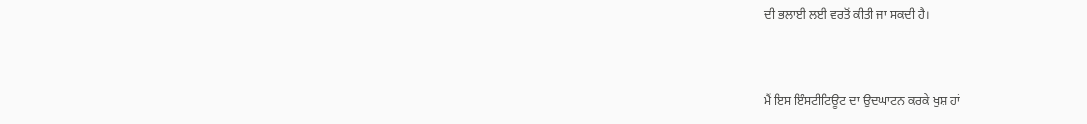ਦੀ ਭਲਾਈ ਲਈ ਵਰਤੋਂ ਕੀਤੀ ਜਾ ਸਕਦੀ ਹੈ।



ਮੈਂ ਇਸ ਇੰਸਟੀਟਿਊਟ ਦਾ ਉਦਘਾਟਨ ਕਰਕੇ ਖੁਸ਼ ਹਾਂ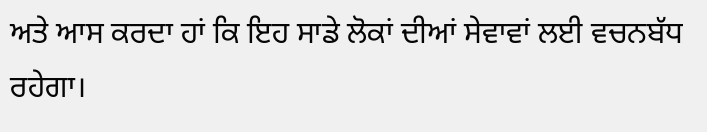ਅਤੇ ਆਸ ਕਰਦਾ ਹਾਂ ਕਿ ਇਹ ਸਾਡੇ ਲੋਕਾਂ ਦੀਆਂ ਸੇਵਾਵਾਂ ਲਈ ਵਚਨਬੱਧ ਰਹੇਗਾ।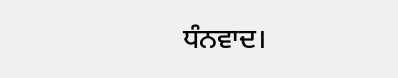ਧੰਨਵਾਦ।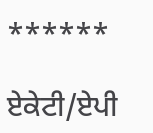******

ਏਕੇਟੀ/ਏਪੀ